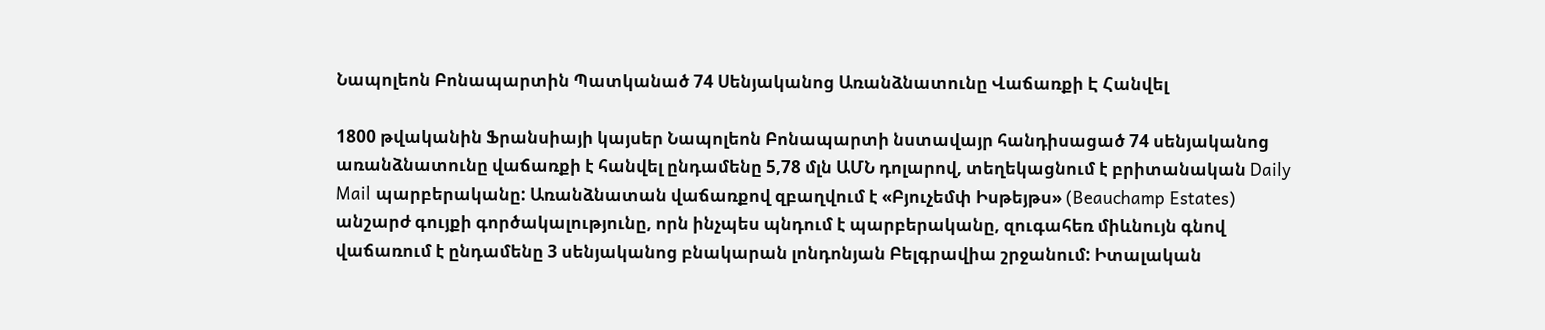Նապոլեոն Բոնապարտին Պատկանած 74 Սենյականոց Առանձնատունը Վաճառքի Է Հանվել

1800 թվականին Ֆրանսիայի կայսեր Նապոլեոն Բոնապարտի նստավայր հանդիսացած 74 սենյականոց առանձնատունը վաճառքի է հանվել ընդամենը 5,78 մլն ԱՄՆ դոլարով, տեղեկացնում է բրիտանական Daily Mail պարբերականը: Առանձնատան վաճառքով զբաղվում է «Բյուչեմփ Իսթեյթս» (Beauchamp Estates) անշարժ գույքի գործակալությունը, որն ինչպես պնդում է պարբերականը, զուգահեռ միևնույն գնով վաճառում է ընդամենը 3 սենյականոց բնակարան լոնդոնյան Բելգրավիա շրջանում: Իտալական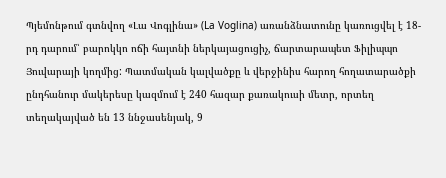Պյեմոնթում գտնվող «Լա Վոգլինա» (La Voglina) առանձնատունը կառուցվել է 18-րդ դարում՝ բարոկկո ոճի հայտնի ներկայացուցիչ, ճարտարապետ Ֆիլիպպո Յուվարայի կողմից: Պատմական կալվածքը և վերջինիս հարող հողատարածքի ընդհանուր մակերեսը կազմում է 240 հազար քառակուսի մետր, որտեղ տեղակայված են 13 ննջասենյակ, 9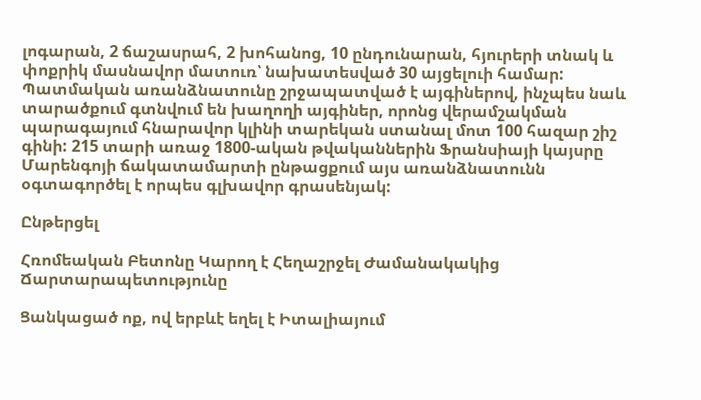լոգարան, 2 ճաշասրահ, 2 խոհանոց, 10 ընդունարան, հյուրերի տնակ և փոքրիկ մասնավոր մատուռ՝ նախատեսված 30 այցելուի համար: Պատմական առանձնատունը շրջապատված է այգիներով, ինչպես նաև տարածքում գտնվում են խաղողի այգիներ, որոնց վերամշակման պարագայում հնարավոր կլինի տարեկան ստանալ մոտ 100 հազար շիշ գինի: 215 տարի առաջ 1800-ական թվականներին Ֆրանսիայի կայսրը Մարենգոյի ճակատամարտի ընթացքում այս առանձնատունն օգտագործել է որպես գլխավոր գրասենյակ:

Ընթերցել

Հռոմեական Բետոնը Կարող է Հեղաշրջել Ժամանակակից Ճարտարապետությունը

Ցանկացած ոք, ով երբևէ եղել է Իտալիայում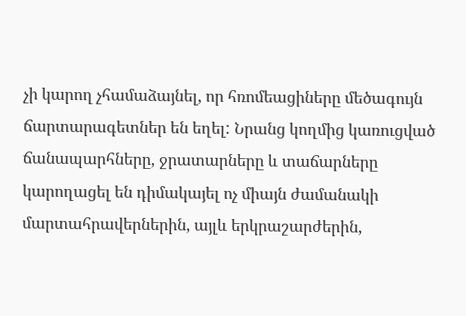չի կարող չհամաձայնել, որ հռոմեացիները մեծագույն ճարտարագետներ են եղել: Նրանց կողմից կառուցված ճանապարհները, ջրատարները և տաճարները կարողացել են դիմակայել ոչ միայն ժամանակի մարտահրավերներին, այլև երկրաշարժերին,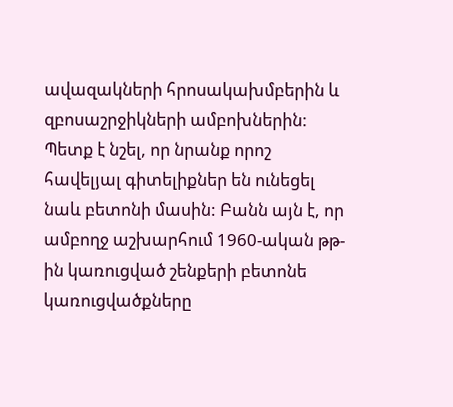ավազակների հրոսակախմբերին և զբոսաշրջիկների ամբոխներին: Պետք է նշել, որ նրանք որոշ հավելյալ գիտելիքներ են ունեցել նաև բետոնի մասին: Բանն այն է, որ ամբողջ աշխարհում 1960-ական թթ-ին կառուցված շենքերի բետոնե կառուցվածքները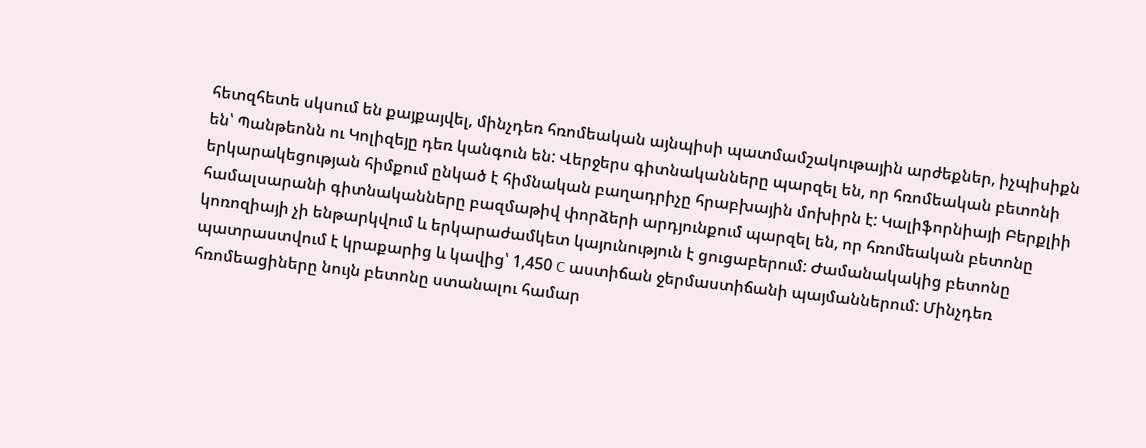հետզհետե սկսում են քայքայվել, մինչդեռ հռոմեական այնպիսի պատմամշակութային արժեքներ, իչպիսիքն են՝ Պանթեոնն ու Կոլիզեյը դեռ կանգուն են: Վերջերս գիտնականները պարզել են, որ հռոմեական բետոնի երկարակեցության հիմքում ընկած է հիմնական բաղադրիչը հրաբխային մոխիրն է: Կալիֆորնիայի Բերքլիի համալսարանի գիտնականները բազմաթիվ փորձերի արդյունքում պարզել են, որ հռոմեական բետոնը կոռոզիայի չի ենթարկվում և երկարաժամկետ կայունություն է ցուցաբերում: Ժամանակակից բետոնը պատրաստվում է կրաքարից և կավից՝ 1,450 C աստիճան ջերմաստիճանի պայմաններում: Մինչդեռ հռոմեացիները նույն բետոնը ստանալու համար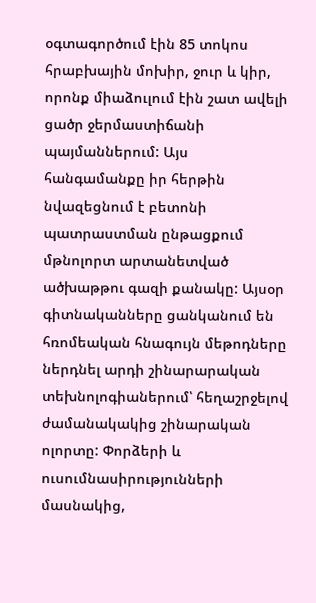օգտագործում էին 85 տոկոս հրաբխային մոխիր, ջուր և կիր, որոնք միաձուլում էին շատ ավելի ցածր ջերմաստիճանի պայմաններում: Այս հանգամանքը իր հերթին նվազեցնում է բետոնի պատրաստման ընթացքում մթնոլորտ արտանետված ածխաթթու գազի քանակը: Այսօր գիտնականները ցանկանում են հռոմեական հնագույն մեթոդները ներդնել արդի շինարարական տեխնոլոգիաներում՝ հեղաշրջելով ժամանակակից շինարական ոլորտը: Փորձերի և ուսումնասիրությունների մասնակից,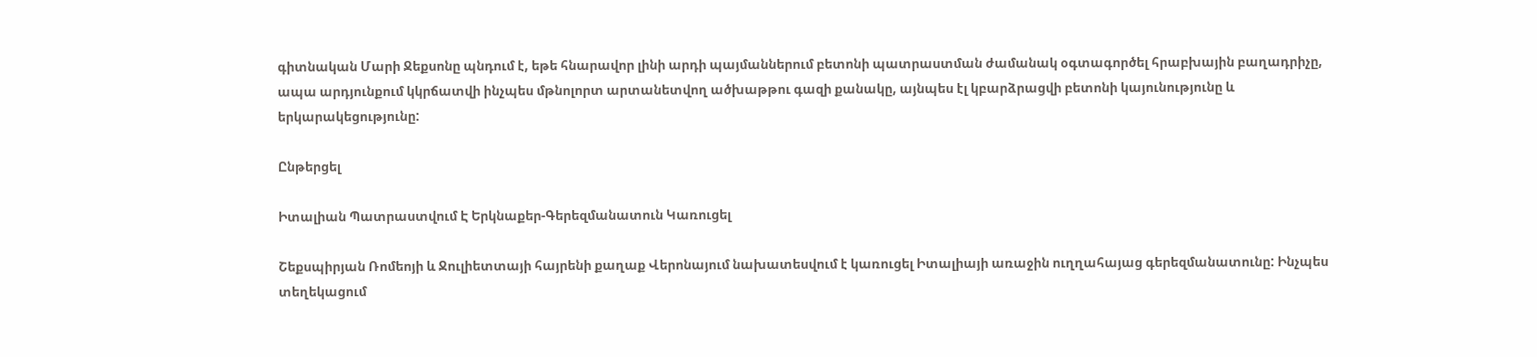գիտնական Մարի Ջեքսոնը պնդում է, եթե հնարավոր լինի արդի պայմաններում բետոնի պատրաստման ժամանակ օգտագործել հրաբխային բաղադրիչը, ապա արդյունքում կկրճատվի ինչպես մթնոլորտ արտանետվող ածխաթթու գազի քանակը, այնպես էլ կբարձրացվի բետոնի կայունությունը և երկարակեցությունը:

Ընթերցել

Իտալիան Պատրաստվում Է Երկնաքեր-Գերեզմանատուն Կառուցել

Շեքսպիրյան Ռոմեոյի և Ջուլիետտայի հայրենի քաղաք Վերոնայում նախատեսվում է կառուցել Իտալիայի առաջին ուղղահայաց գերեզմանատունը: Ինչպես տեղեկացում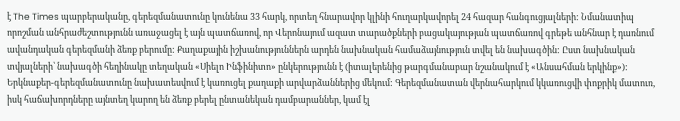է The Times պարբերականը, գերեզմանատունը կունենա 33 հարկ, որտեղ հնարավոր կլինի հուղարկավորել 24 հազար հանգուցյալների: Նմանատիպ որոշման անհրաժեշտությունն առաջացել է այն պատճառով, որ Վերոնայում ազատ տարածքների բացակայության պատճառով գրեթե անհնար է դառնում ավանդական գերեզմանի ձեռք բերումը: Քաղաքային իշխանություններն արդեն նախնական համաձայնություն տվել են նախագծին: Ըստ նախնական տվյալների՝ նախագծի հեղինակը տեղական «Սիելո Ինֆինիտո» ընկերությունն է (իտալերենից թարգմանաբար նշանակում է «Անսահման երկինք»): Երկնաքեր-գերեզմանատունը նախատեսվում է կառուցել քաղաքի արվարձաններից մեկում: Գերեզմանատան վերնահարկում կկառուցվի փոքրիկ մատուռ, իսկ հաճախորդները այնտեղ կարող են ձեռք բերել ընտանեկան դամբարաններ, կամ էլ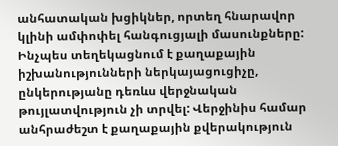անհատական խցիկներ, որտեղ հնարավոր կլինի ամփոփել հանգուցյալի մասունքները: Ինչպես տեղեկացնում է քաղաքային իշխանությունների ներկայացուցիչը, ընկերությանը դեռևս վերջնական թույլատվություն չի տրվել: Վերջինիս համար անհրաժեշտ է քաղաքային քվերակություն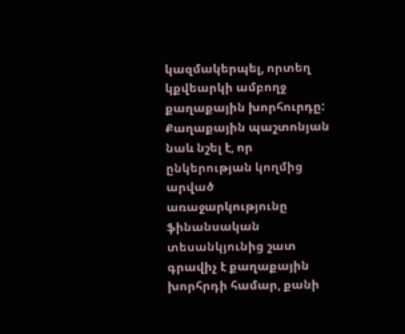կազմակերպել, որտեղ կքվեարկի ամբողջ քաղաքային խորհուրդը: Քաղաքային պաշտոնյան նաև նշել է, որ ընկերության կողմից արված առաջարկությունը ֆինանսական տեսանկյունից շատ գրավիչ է քաղաքային խորհրդի համար, քանի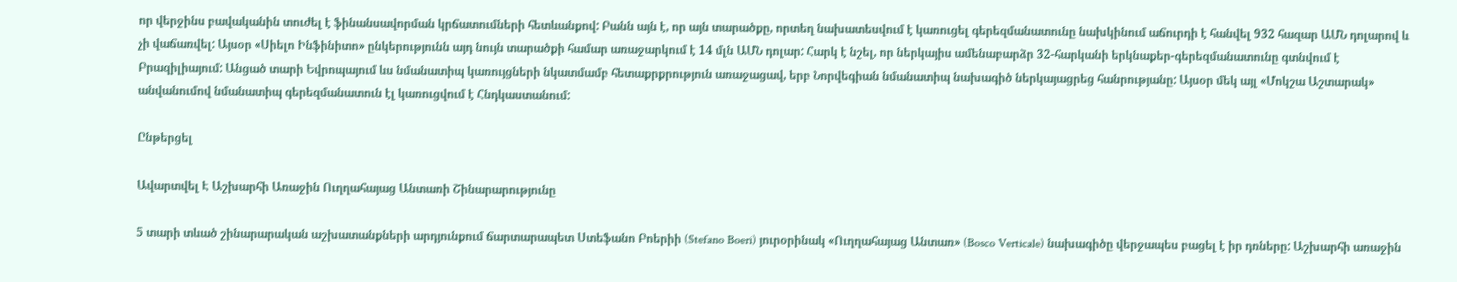որ վերջինս բավականին տուժել է ֆինանսավորման կրճատումների հետևանքով: Բանն այն է, որ այն տարածքը, որտեղ նախատեսվում է կառուցել գերեզմանատունը նախկինում աճուրդի է հանվել 932 հազար ԱՄՆ դոլարով և չի վաճառվել: Այսօր «Սիելո Ինֆինիտո» ընկերությունն այդ նույն տարածքի համար առաջարկում է 14 մլն ԱՄՆ դոլար: Հարկ է նշել, որ ներկայիս ամենաբարձր 32-հարկանի երկնաքեր-գերեզմանատունը գտնվում է Բրազիլիայում: Անցած տարի Եվրոպայում ևս նմանատիպ կառույցների նկատմամբ հետաքրքրություն առաջացավ, երբ Նորվեգիան նմանատիպ նախագիծ ներկայացրեց հանրությանը: Այսօր մեկ այլ «Մոկշա Աշտարակ» անվանումով նմանատիպ գերեզմանատուն էլ կառուցվում է Հնդկաստանում:

Ընթերցել

Ավարտվել Է Աշխարհի Առաջին Ուղղահայաց Անտառի Շինարարությունը

5 տարի տևած շինարարական աշխատանքների արդյունքում ճարտարապետ Ստեֆանո Բոերիի (Stefano Boeri) յուրօրինակ «Ուղղահայաց Անտառ» (Bosco Verticale) նախագիծը վերջապես բացել է իր դռները: Աշխարհի առաջին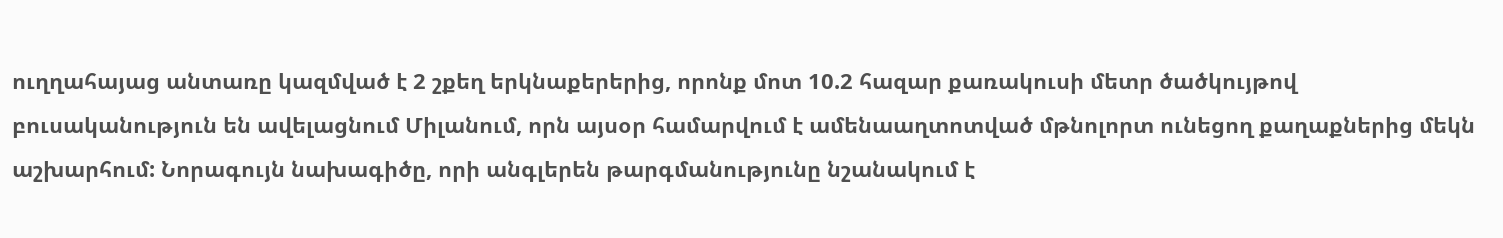ուղղահայաց անտառը կազմված է 2 շքեղ երկնաքերերից, որոնք մոտ 10.2 հազար քառակուսի մետր ծածկույթով բուսականություն են ավելացնում Միլանում, որն այսօր համարվում է ամենաաղտոտված մթնոլորտ ունեցող քաղաքներից մեկն աշխարհում: Նորագույն նախագիծը, որի անգլերեն թարգմանությունը նշանակում է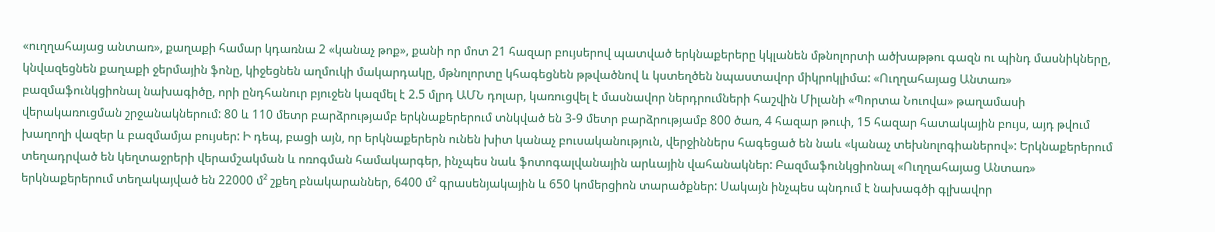«ուղղահայաց անտառ», քաղաքի համար կդառնա 2 «կանաչ թոք», քանի որ մոտ 21 հազար բույսերով պատված երկնաքերերը կկլանեն մթնոլորտի ածխաթթու գազն ու պինդ մասնիկները, կնվազեցնեն քաղաքի ջերմային ֆոնը, կիջեցնեն աղմուկի մակարդակը, մթնոլորտը կհագեցնեն թթվածնով և կստեղծեն նպաստավոր միկրոկլիմա: «Ուղղահայաց Անտառ» բազմաֆունկցիոնալ նախագիծը, որի ընդհանուր բյուջեն կազմել է 2.5 մլրդ ԱՄՆ դոլար, կառուցվել է մասնավոր ներդրումների հաշվին Միլանի «Պորտա Նուովա» թաղամասի վերակառուցման շրջանակներում: 80 և 110 մետր բարձրությամբ երկնաքերերում տնկված են 3-9 մետր բարձրությամբ 800 ծառ, 4 հազար թուփ, 15 հազար հատակային բույս, այդ թվում խաղողի վազեր և բազմամյա բույսեր: Ի դեպ, բացի այն, որ երկնաքերերն ունեն խիտ կանաչ բուսականություն, վերջիններս հագեցած են նաև «կանաչ տեխնոլոգիաներով»: Երկնաքերերում տեղադրված են կեղտաջրերի վերամշակման և ոռոգման համակարգեր, ինչպես նաև ֆոտոգալվանային արևային վահանակներ: Բազմաֆունկցիոնալ «Ուղղահայաց Անտառ» երկնաքերերում տեղակայված են 22000 մ² շքեղ բնակարաններ, 6400 մ² գրասենյակային և 650 կոմերցիոն տարածքներ: Սակայն ինչպես պնդում է նախագծի գլխավոր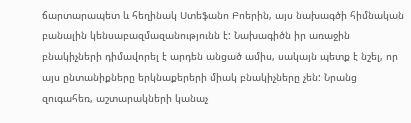ճարտարապետ և հեղինակ Ստեֆանո Բոերին, այս նախագծի հիմնական բանալին կենսաբազմազանությունն է: Նախագիծն իր առաջին բնակիչների դիմավորել է արդեն անցած ամիս, սակայն պետք է նշել, որ այս ընտանիքները երկնաքերերի միակ բնակիչները չեն: Նրանց զուգահեռ, աշտարակների կանաչ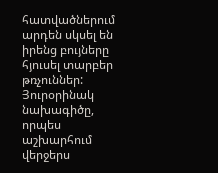հատվածներում արդեն սկսել են իրենց բույները հյուսել տարբեր թռչուններ: Յուրօրինակ նախագիծը, որպես աշխարհում վերջերս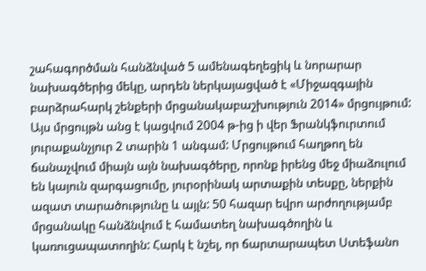շահագործման հանձնված 5 ամենագեղեցիկ և նորարար նախագծերից մեկը, արդեն ներկայացված է «Միջազգային բարձրահարկ շենքերի մրցանակաբաշխություն 2014» մրցույթում: Այս մրցույթն անց է կացվում 2004 թ-ից ի վեր Ֆրանկֆուրտում յուրաքանչյուր 2 տարին 1 անգամ: Մրցույթում հաղթող են ճանաչվում միայն այն նախագծերը, որոնք իրենց մեջ միաձուլում են կայուն զարգացումը, յուրօրինակ արտաքին տեսքը, ներքին ազատ տարածությունը և այլն: 50 հազար եվրո արժողությամբ մրցանակը հանձնվում է համատեղ նախագծողին և կառուցապատողին: Հարկ է նշել, որ ճարտարապետ Ստեֆանո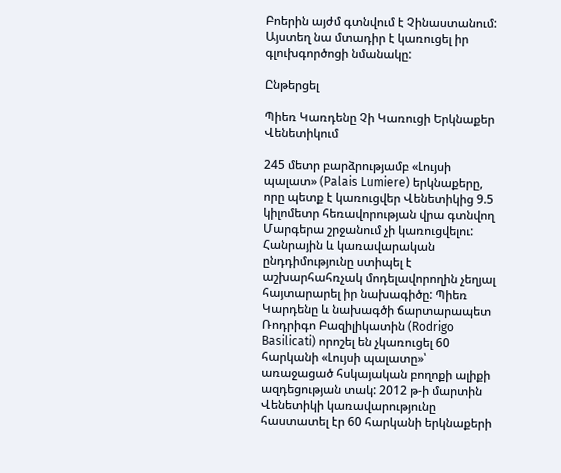Բոերին այժմ գտնվում է Չինաստանում: Այստեղ նա մտադիր է կառուցել իր գլուխգործոցի նմանակը:

Ընթերցել

Պիեռ Կառդենը Չի Կառուցի Երկնաքեր Վենետիկում

245 մետր բարձրությամբ «Լույսի պալատ» (Palais Lumiere) երկնաքերը, որը պետք է կառուցվեր Վենետիկից 9.5 կիլոմետր հեռավորության վրա գտնվող Մարգերա շրջանում չի կառուցվելու: Հանրային և կառավարական ընդդիմությունը ստիպել է աշխարհահռչակ մոդելավորողին չեղյալ հայտարարել իր նախագիծը: Պիեռ Կարդենը և նախագծի ճարտարապետ Ռոդրիգո Բազիլիկատին (Rodrigo Basilicati) որոշել են չկառուցել 60 հարկանի «Լույսի պալատը»՝ առաջացած հսկայական բողոքի ալիքի ազդեցության տակ: 2012 թ-ի մարտին Վենետիկի կառավարությունը հաստատել էր 60 հարկանի երկնաքերի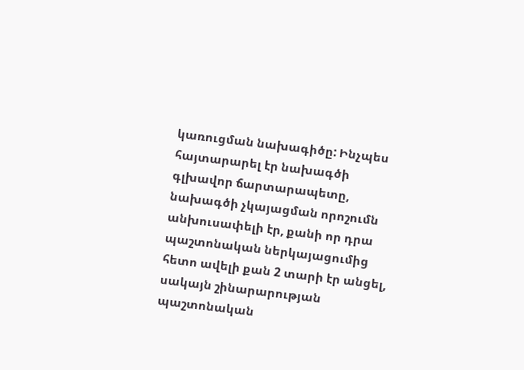կառուցման նախագիծը: Ինչպես հայտարարել էր նախագծի գլխավոր ճարտարապետը, նախագծի չկայացման որոշումն անխուսափելի էր, քանի որ դրա պաշտոնական ներկայացումից հետո ավելի քան 2 տարի էր անցել, սակայն շինարարության պաշտոնական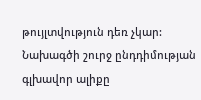թույլտվություն դեռ չկար: Նախագծի շուրջ ընդդիմության գլխավոր ալիքը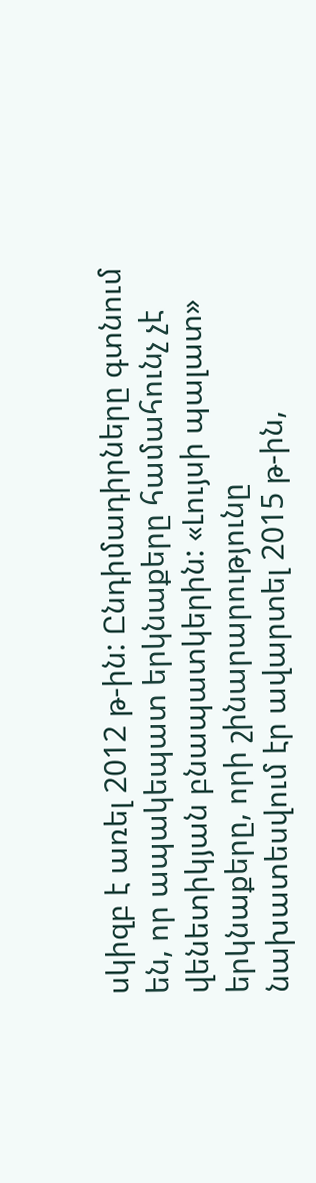սկիզբ է առել 2012 թ-ին: Ընդիմադիրները գտնում են, որ ապակեպատ երկնաքերը համահունչ չէ վենետիկյան բնապատկերին: «Լույսի պալատ» երկնաքերը, որի շինարարությունը նախատեսվում էր ավարտել 2015 թ-ին,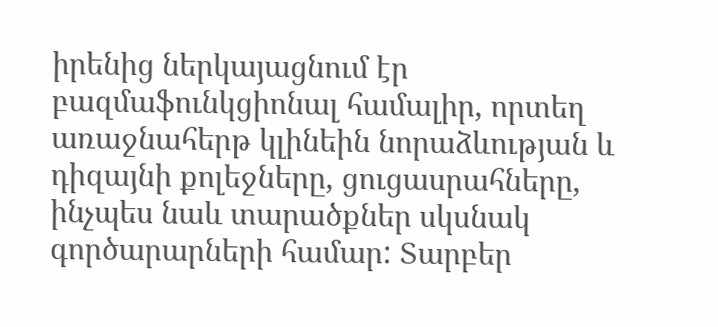իրենից ներկայացնում էր բազմաֆունկցիոնալ համալիր, որտեղ առաջնահերթ կլինեին նորաձևության և դիզայնի քոլեջները, ցուցասրահները, ինչպես նաև տարածքներ սկսնակ գործարարների համար: Տարբեր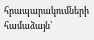հրապարակումների համաձայն՝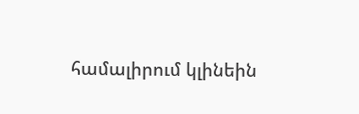համալիրում կլինեին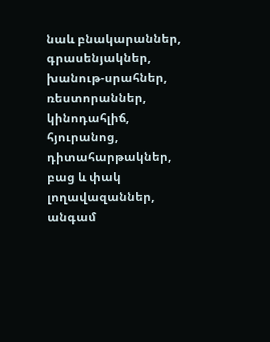նաև բնակարաններ, գրասենյակներ, խանութ-սրահներ, ռեստորաններ, կինոդահլիճ, հյուրանոց, դիտահարթակներ, բաց և փակ լողավազաններ, անգամ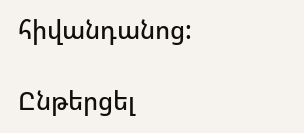հիվանդանոց:

Ընթերցել